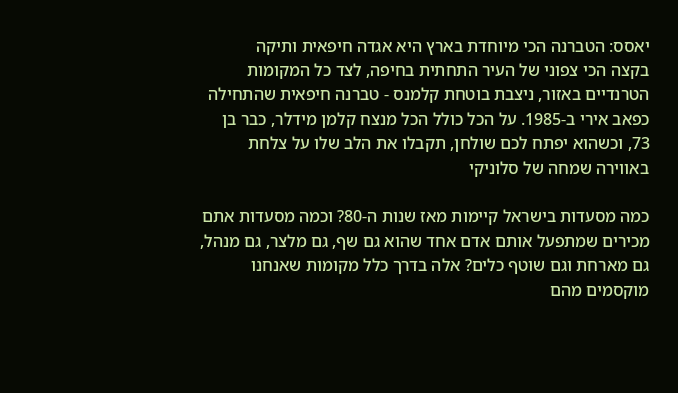יאסס: הטברנה הכי מיוחדת בארץ היא אגדה חיפאית ותיקה
בקצה הכי צפוני של העיר התחתית בחיפה, לצד כל המקומות הטרנדיים באזור, ניצבת בוטחת קלמנס - טברנה חיפאית שהתחילה כפאב אירי ב-1985. על הכל כולל הכל מנצח קלמן מידלר, כבר בן 73, וכשהוא יפתח לכם שולחן, תקבלו את הלב שלו על צלחת באווירה שמחה של סלוניקי

כמה מסעדות בישראל קיימות מאז שנות ה-80? וכמה מסעדות אתם מכירים שמתפעל אותם אדם אחד שהוא גם שף, גם מלצר, גם מנהל, גם מארחת וגם שוטף כלים? אלה בדרך כלל מקומות שאנחנו מוקסמים מהם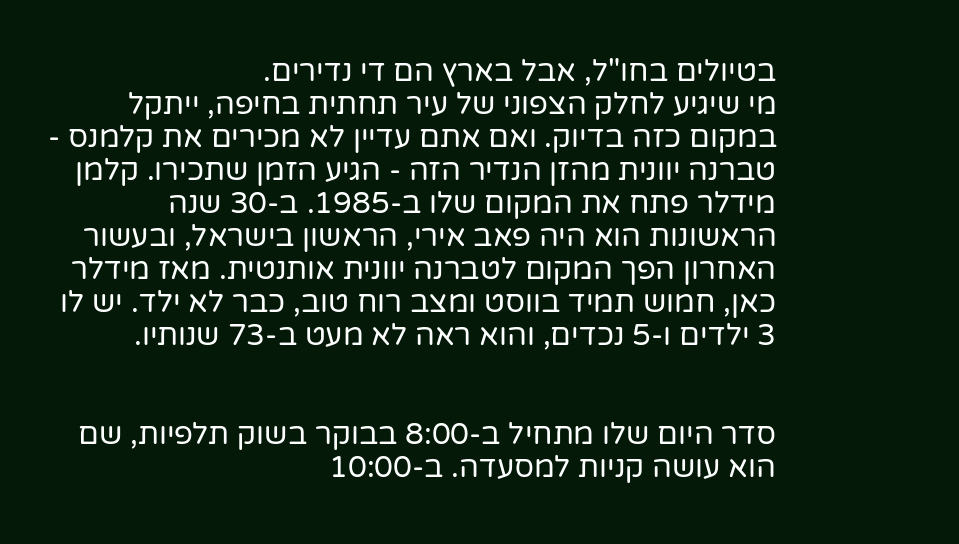בטיולים בחו"ל, אבל בארץ הם די נדירים.
מי שיגיע לחלק הצפוני של עיר תחתית בחיפה, ייתקל במקום כזה בדיוק. ואם אתם עדיין לא מכירים את קלמנס - טברנה יוונית מהזן הנדיר הזה - הגיע הזמן שתכירו. קלמן מידלר פתח את המקום שלו ב-1985. ב-30 שנה הראשונות הוא היה פאב אירי, הראשון בישראל, ובעשור האחרון הפך המקום לטברנה יוונית אותנטית. מאז מידלר כאן, חמוש תמיד בווסט ומצב רוח טוב, כבר לא ילד. יש לו 3 ילדים ו-5 נכדים, והוא ראה לא מעט ב-73 שנותיו.


סדר היום שלו מתחיל ב-8:00 בבוקר בשוק תלפיות, שם הוא עושה קניות למסעדה. ב-10:00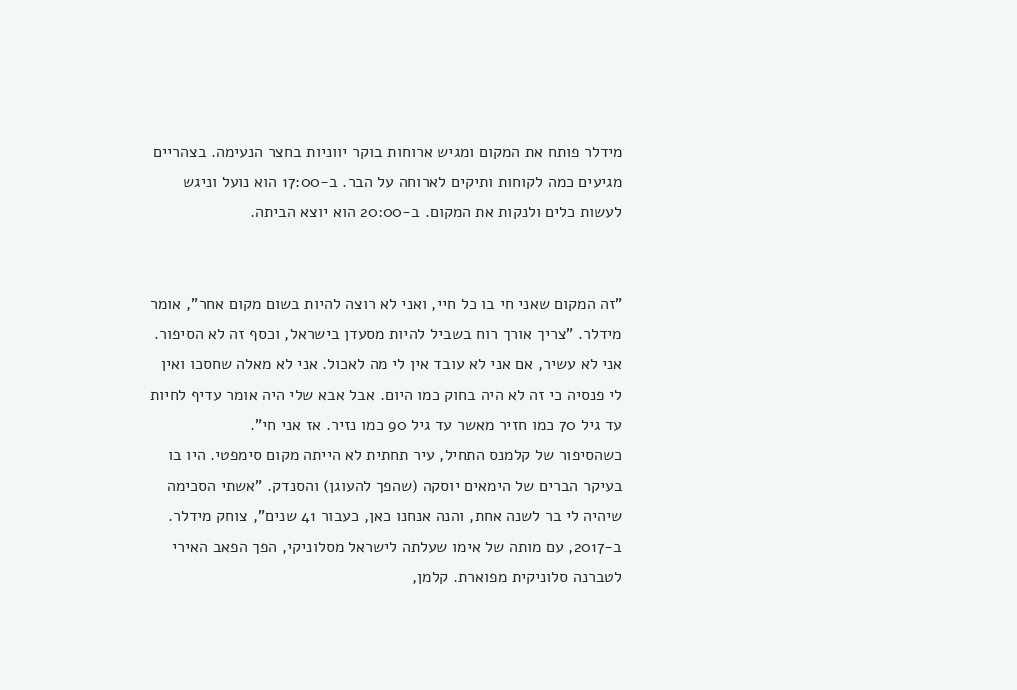מידלר פותח את המקום ומגיש ארוחות בוקר יווניות בחצר הנעימה. בצהריים מגיעים כמה לקוחות ותיקים לארוחה על הבר. ב-17:00 הוא נועל וניגש לעשות כלים ולנקות את המקום. ב-20:00 הוא יוצא הביתה.


"זה המקום שאני חי בו כל חיי, ואני לא רוצה להיות בשום מקום אחר", אומר מידלר. "צריך אורך רוח בשביל להיות מסעדן בישראל, וכסף זה לא הסיפור. אני לא עשיר, אם אני לא עובד אין לי מה לאכול. אני לא מאלה שחסכו ואין לי פנסיה כי זה לא היה בחוק כמו היום. אבל אבא שלי היה אומר עדיף לחיות עד גיל 70 כמו חזיר מאשר עד גיל 90 כמו נזיר. אז אני חי".
כשהסיפור של קלמנס התחיל, עיר תחתית לא הייתה מקום סימפטי. היו בו בעיקר הברים של הימאים יוסקה (שהפך להעוגן) והסנדק. "אשתי הסכימה שיהיה לי בר לשנה אחת, והנה אנחנו כאן, כעבור 41 שנים", צוחק מידלר.
ב-2017, עם מותה של אימו שעלתה לישראל מסלוניקי, הפך הפאב האירי לטברנה סלוניקית מפוארת. קלמן,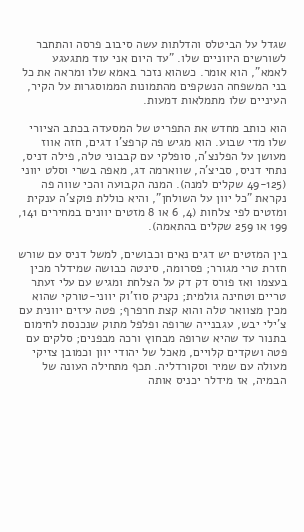שגדל על הביטלס והדלתות עשה סיבוב פרסה והתחבר לשורשים היווניים שלו. "עד היום אני עוד מתגעגע לאמא", הוא אומר. כשהוא נזכר באמא שלו ומראה את כל בני המשפחה הנשקפים מהתמונות הממוסגרות על הקיר, העיניים שלו מתמלאות דמעות.

הוא כותב מחדש את התפריט של המסעדה בכתב הציורי שלו מדי שבוע. הוא מגיש פה קרפצ'ו דגים, חזה אווז מעושן על הפלנצ'ה, סופלקי עם קבבוני טלה, פילה דניס, נתחי דניס, סביצ'ה, שווארמה דג, מאפה בשרי וסלט יווני (49-125 שקלים למנה). המנה הקבועה והכי שווה פה נקראת "כל יוון על השולחן", והיא כוללת פוקצ'ה ענקית ומזטים לפי צלחות (4, 6 או 8 מזטים יוונים במחירים 141, 199 או 259 שקלים בהתאמה).

בין המזטים יש דגים נאים וכבושים, למשל דניס עם שורש חזרת טרי מגורר; פסרומה, סינטה כבושה שמידלר מכין בעצמו ואז פורס דק דק על הצלחת ומגיש עם עלי זעתר טריים וטחינה גולמית; נקניק סוז'וק יווני-טורקי שהוא מכין מצוואר טלה והוא קצת חרפרף; פטה עיזים יוונית עם צ'ילי יבש, עגבנייה שרופה ופלפל מתוק שנכנסת לחימום בתנור עד שהיא שרופה מבחוץ ורכה מבפנים; סלקים עם פטה ושקדים קלויים, מאכל של יהודי יוון וכמובן צזיקי מעולה עם שמיר וסקורדליה. תכף מתחילה העונה של הבמיה, אז מידלר יכניס אותה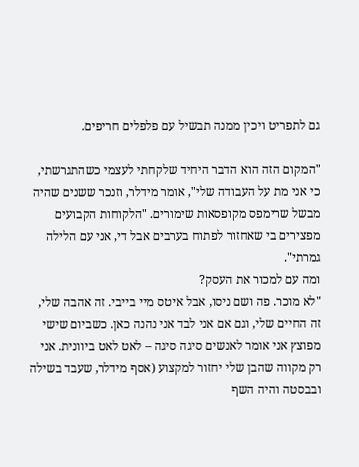גם לתפריט ויכין ממנה תבשיל עם פלפלים חריפים.

"המקום הזה הוא הדבר היחיד שלקחתי לעצמי כשהתגרשתי, כי אני מת על העבודה שלי", אומר מידלר, וזנכר ששנים שהיה מבשל שרימפס מקופסאות שימורים. "הלקוחות הקבועים מפצירים בי שאחזור לפתוח בערבים אבל די, אני עם הלילה גמרתי".
ומה עם למכור את העסק?
"לא מוכר. פה ושם ניסו, אבל איטס מיי בייבי. זה אהבה שלי, זה החיים שלי, וגם אם אני לבד אני נהנה כאן. כשביום שישי מפוצץ אני אומר לאנשים סיגה סיגה – לאט לאט ביוונית. אני רק מקווה שהבן שלי יחזור למקצוע (אסף מידלר, שעבד בשילה ובבסטה והיה השף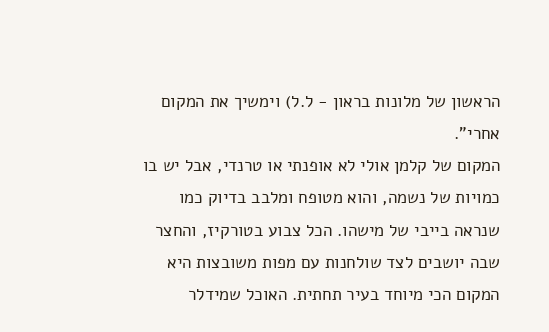הראשון של מלונות בראון - ל.ל) וימשיך את המקום אחרי".
המקום של קלמן אולי לא אופנתי או טרנדי, אבל יש בו כמויות של נשמה, והוא מטופח ומלבב בדיוק כמו שנראה בייבי של מישהו. הכל צבוע בטורקיז, והחצר שבה יושבים לצד שולחנות עם מפות משובצות היא המקום הכי מיוחד בעיר תחתית. האוכל שמידלר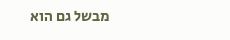מבשל גם הוא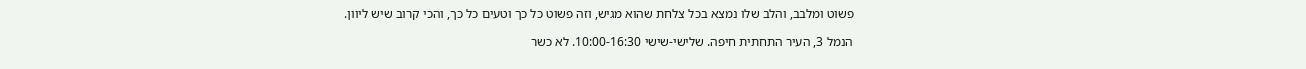פשוט ומלבב, והלב שלו נמצא בכל צלחת שהוא מגיש, וזה פשוט כל כך וטעים כל כך, והכי קרוב שיש ליוון.

הנמל 3, העיר התחתית חיפה. שלישי-שישי 10:00-16:30. לא כשר